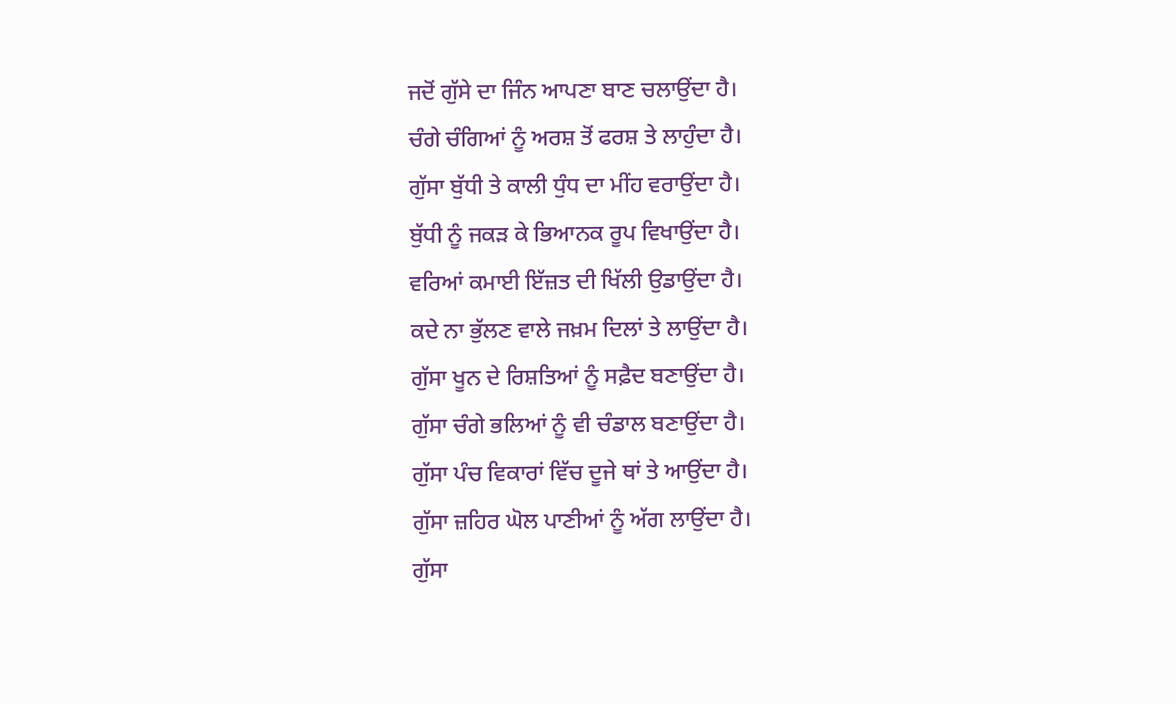ਜਦੋਂ ਗੁੱਸੇ ਦਾ ਜਿੰਨ ਆਪਣਾ ਬਾਣ ਚਲਾਉਂਦਾ ਹੈ।
ਚੰਗੇ ਚੰਗਿਆਂ ਨੂੰ ਅਰਸ਼ ਤੋਂ ਫਰਸ਼ ਤੇ ਲਾਹੁੰਦਾ ਹੈ।
ਗੁੱਸਾ ਬੁੱਧੀ ਤੇ ਕਾਲੀ ਧੁੰਧ ਦਾ ਮੀਂਹ ਵਰਾਉਂਦਾ ਹੈ।
ਬੁੱਧੀ ਨੂੰ ਜਕੜ ਕੇ ਭਿਆਨਕ ਰੂਪ ਵਿਖਾਉਂਦਾ ਹੈ।
ਵਰਿਆਂ ਕਮਾਈ ਇੱਜ਼ਤ ਦੀ ਖਿੱਲੀ ਉਡਾਉਂਦਾ ਹੈ।
ਕਦੇ ਨਾ ਭੁੱਲਣ ਵਾਲੇ ਜਖ਼ਮ ਦਿਲਾਂ ਤੇ ਲਾਉਂਦਾ ਹੈ।
ਗੁੱਸਾ ਖੂਨ ਦੇ ਰਿਸ਼ਤਿਆਂ ਨੂੰ ਸਫ਼ੈਦ ਬਣਾਉਂਦਾ ਹੈ।
ਗੁੱਸਾ ਚੰਗੇ ਭਲਿਆਂ ਨੂੰ ਵੀ ਚੰਡਾਲ ਬਣਾਉਂਦਾ ਹੈ।
ਗੁੱਸਾ ਪੰਚ ਵਿਕਾਰਾਂ ਵਿੱਚ ਦੂਜੇ ਥਾਂ ਤੇ ਆਉਂਦਾ ਹੈ।
ਗੁੱਸਾ ਜ਼ਹਿਰ ਘੋਲ ਪਾਣੀਆਂ ਨੂੰ ਅੱਗ ਲਾਉਂਦਾ ਹੈ।
ਗੁੱਸਾ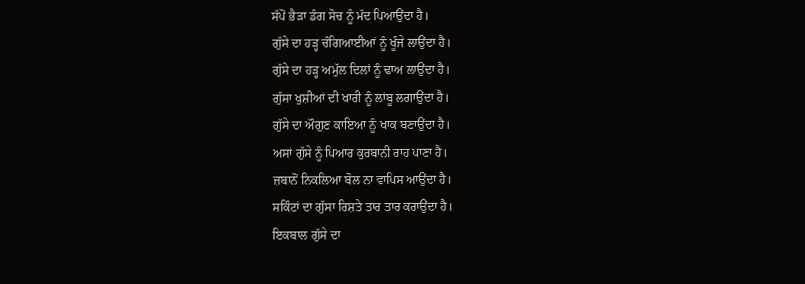ਸੱਪੋਂ ਭੈੜਾ ਡੰਗ ਸੋਚ ਨੂੰ ਮੱਦ ਪਿਆਉਂਦਾ ਹੈ।
ਗੁੱਸੇ ਦਾ ਹੜ੍ਹ ਚੰਗਿਆਈਆਂ ਨੂੰ ਖੂੰਜੇ ਲਾਉਂਦਾ ਹੈ।
ਗੁੱਸੇ ਦਾ ਹੜ੍ਹ ਅਮੁੱਲ ਦਿਲਾਂ ਨੂੰ ਢਾਅ ਲਾਉਂਦਾ ਹੈ।
ਗੁੱਸਾ ਖੁਸ਼ੀਆਂ ਦੀ ਖਾਰੀ ਨੂੰ ਲਾਂਬੂ ਲਗਾਉਂਦਾ ਹੈ।
ਗੁੱਸੇ ਦਾ ਔਗੁਣ ਕਾਇਆ ਨੂੰ ਖਾਕ ਬਣਾਉਂਦਾ ਹੈ।
ਅਸਾਂ ਗੁੱਸੇ ਨੂੰ ਪਿਆਰ ਕੁਰਬਾਨੀ ਰਾਹ ਪਾਣਾ ਹੈ।
ਜ਼ਬਾਨੋਂ ਨਿਕਲਿਆ ਬੋਲ ਨਾ ਵਾਪਿਸ ਆਉਂਦਾ ਹੈ।
ਸਕਿੰਟਾਂ ਦਾ ਗੁੱਸਾ ਰਿਸ਼ਤੇ ਤਾਰ ਤਾਰ ਕਰਾਉਂਦਾ ਹੈ।
ਇਕਬਾਲ ਗੁੱਸੇ ਦਾ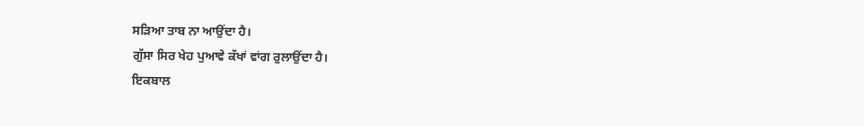ਸੜਿਆ ਤਾਬ ਨਾ ਆਉਂਦਾ ਹੈ।
ਗੁੱਸਾ ਸਿਰ ਖੇਹ ਪੁਆਵੇ ਕੱਖਾਂ ਵਾਂਗ ਰੁਲਾਉਂਦਾ ਹੈ।
ਇਕਬਾਲ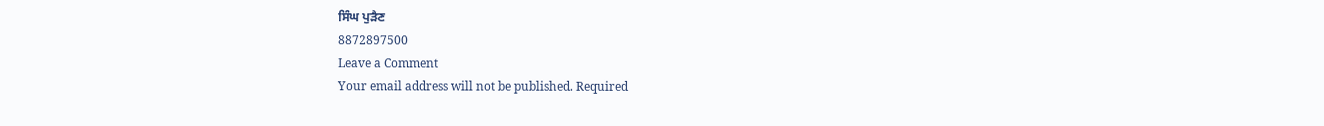ਸਿੰਘ ਪੁੜੈਣ
8872897500
Leave a Comment
Your email address will not be published. Required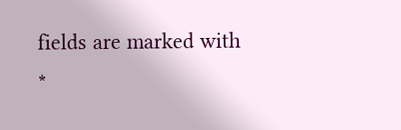fields are marked with *